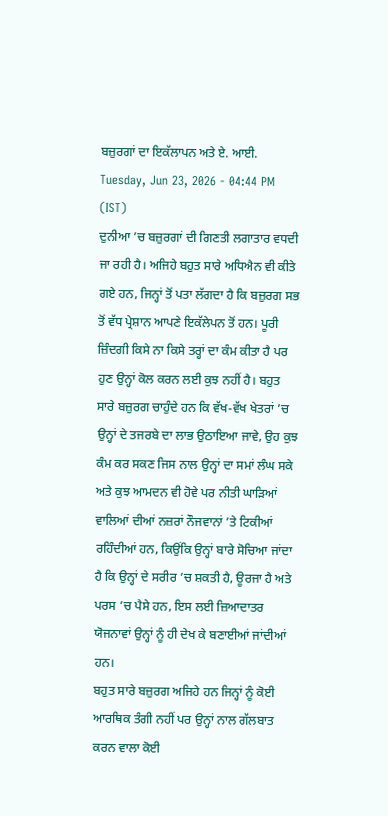ਬਜ਼ੁਰਗਾਂ ਦਾ ਇਕੱਲਾਪਨ ਅਤੇ ਏ. ਆਈ.
Tuesday, Jun 23, 2026 - 04:44 PM (IST)
ਦੁਨੀਆ ’ਚ ਬਜ਼ੁਰਗਾਂ ਦੀ ਗਿਣਤੀ ਲਗਾਤਾਰ ਵਧਦੀ ਜਾ ਰਹੀ ਹੈ। ਅਜਿਹੇ ਬਹੁਤ ਸਾਰੇ ਅਧਿਐਨ ਵੀ ਕੀਤੇ ਗਏ ਹਨ, ਜਿਨ੍ਹਾਂ ਤੋਂ ਪਤਾ ਲੱਗਦਾ ਹੈ ਕਿ ਬਜ਼ੁਰਗ ਸਭ ਤੋਂ ਵੱਧ ਪ੍ਰੇਸ਼ਾਨ ਆਪਣੇ ਇਕੱਲੇਪਨ ਤੋਂ ਹਨ। ਪੂਰੀ ਜ਼ਿੰਦਗੀ ਕਿਸੇ ਨਾ ਕਿਸੇ ਤਰ੍ਹਾਂ ਦਾ ਕੰਮ ਕੀਤਾ ਹੈ ਪਰ ਹੁਣ ਉਨ੍ਹਾਂ ਕੋਲ ਕਰਨ ਲਈ ਕੁਝ ਨਹੀਂ ਹੈ। ਬਹੁਤ ਸਾਰੇ ਬਜ਼ੁਰਗ ਚਾਹੁੰਦੇ ਹਨ ਕਿ ਵੱਖ-ਵੱਖ ਖੇਤਰਾਂ ’ਚ ਉਨ੍ਹਾਂ ਦੇ ਤਜਰਬੇ ਦਾ ਲਾਭ ਉਠਾਇਆ ਜਾਵੇ, ਉਹ ਕੁਝ ਕੰਮ ਕਰ ਸਕਣ ਜਿਸ ਨਾਲ ਉਨ੍ਹਾਂ ਦਾ ਸਮਾਂ ਲੰਘ ਸਕੇ ਅਤੇ ਕੁਝ ਆਮਦਨ ਵੀ ਹੋਵੇ ਪਰ ਨੀਤੀ ਘਾੜਿਆਂ ਵਾਲਿਆਂ ਦੀਆਂ ਨਜ਼ਰਾਂ ਨੌਜਵਾਨਾਂ ’ਤੇ ਟਿਕੀਆਂ ਰਹਿੰਦੀਆਂ ਹਨ, ਕਿਉਂਕਿ ਉਨ੍ਹਾਂ ਬਾਰੇ ਸੋਚਿਆ ਜਾਂਦਾ ਹੈ ਕਿ ਉਨ੍ਹਾਂ ਦੇ ਸਰੀਰ ’ਚ ਸ਼ਕਤੀ ਹੈ, ਊਰਜਾ ਹੈ ਅਤੇ ਪਰਸ ’ਚ ਪੈਸੇ ਹਨ, ਇਸ ਲਈ ਜ਼ਿਆਦਾਤਰ ਯੋਜਨਾਵਾਂ ਉਨ੍ਹਾਂ ਨੂੰ ਹੀ ਦੇਖ ਕੇ ਬਣਾਈਆਂ ਜਾਂਦੀਆਂ ਹਨ।
ਬਹੁਤ ਸਾਰੇ ਬਜ਼ੁਰਗ ਅਜਿਹੇ ਹਨ ਜਿਨ੍ਹਾਂ ਨੂੰ ਕੋਈ ਆਰਥਿਕ ਤੰਗੀ ਨਹੀਂ ਪਰ ਉਨ੍ਹਾਂ ਨਾਲ ਗੱਲਬਾਤ ਕਰਨ ਵਾਲਾ ਕੋਈ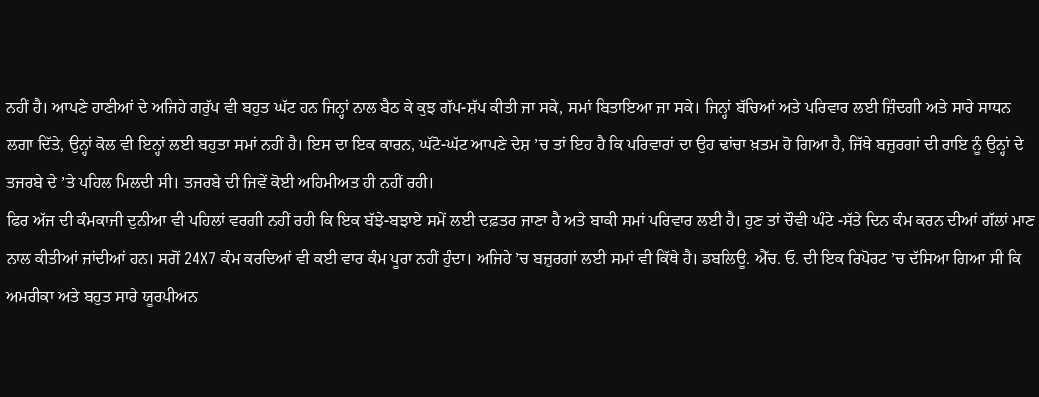ਨਹੀਂ ਹੈ। ਆਪਣੇ ਹਾਣੀਆਂ ਦੇ ਅਜਿਹੇ ਗਰੁੱਪ ਵੀ ਬਹੁਤ ਘੱਟ ਹਨ ਜਿਨ੍ਹਾਂ ਨਾਲ ਬੈਠ ਕੇ ਕੁਝ ਗੱਪ-ਸ਼ੱਪ ਕੀਤੀ ਜਾ ਸਕੇ, ਸਮਾਂ ਬਿਤਾਇਆ ਜਾ ਸਕੇ। ਜਿਨ੍ਹਾਂ ਬੱਚਿਆਂ ਅਤੇ ਪਰਿਵਾਰ ਲਈ ਜ਼ਿੰਦਗੀ ਅਤੇ ਸਾਰੇ ਸਾਧਨ ਲਗਾ ਦਿੱਤੇ, ਉਨ੍ਹਾਂ ਕੋਲ ਵੀ ਇਨ੍ਹਾਂ ਲਈ ਬਹੁਤਾ ਸਮਾਂ ਨਹੀਂ ਹੈ। ਇਸ ਦਾ ਇਕ ਕਾਰਨ, ਘੱਟੋ-ਘੱਟ ਆਪਣੇ ਦੇਸ਼ ’ਚ ਤਾਂ ਇਹ ਹੈ ਕਿ ਪਰਿਵਾਰਾਂ ਦਾ ਉਹ ਢਾਂਚਾ ਖ਼ਤਮ ਹੋ ਗਿਆ ਹੈ, ਜਿੱਥੇ ਬਜ਼ੁਰਗਾਂ ਦੀ ਰਾਇ ਨੂੰ ਉਨ੍ਹਾਂ ਦੇ ਤਜਰਬੇ ਦੇ ’ਤੇ ਪਹਿਲ ਮਿਲਦੀ ਸੀ। ਤਜਰਬੇ ਦੀ ਜਿਵੇਂ ਕੋਈ ਅਹਿਮੀਅਤ ਹੀ ਨਹੀਂ ਰਹੀ।
ਫਿਰ ਅੱਜ ਦੀ ਕੰਮਕਾਜੀ ਦੁਨੀਆ ਵੀ ਪਹਿਲਾਂ ਵਰਗੀ ਨਹੀਂ ਰਹੀ ਕਿ ਇਕ ਬੱਝੇ-ਬਝਾਏ ਸਮੇਂ ਲਈ ਦਫ਼ਤਰ ਜਾਣਾ ਹੈ ਅਤੇ ਬਾਕੀ ਸਮਾਂ ਪਰਿਵਾਰ ਲਈ ਹੈ। ਹੁਣ ਤਾਂ ਚੌਵੀ ਘੰਟੇ -ਸੱਤੇ ਦਿਨ ਕੰਮ ਕਰਨ ਦੀਆਂ ਗੱਲਾਂ ਮਾਣ ਨਾਲ ਕੀਤੀਆਂ ਜਾਂਦੀਆਂ ਹਨ। ਸਗੋਂ 24X7 ਕੰਮ ਕਰਦਿਆਂ ਵੀ ਕਈ ਵਾਰ ਕੰਮ ਪੂਰਾ ਨਹੀਂ ਹੁੰਦਾ। ਅਜਿਹੇ ’ਚ ਬਜ਼ੁਰਗਾਂ ਲਈ ਸਮਾਂ ਵੀ ਕਿੱਥੇ ਹੈ। ਡਬਲਿਊ. ਐੱਚ. ਓ. ਦੀ ਇਕ ਰਿਪੋਰਟ ’ਚ ਦੱਸਿਆ ਗਿਆ ਸੀ ਕਿ ਅਮਰੀਕਾ ਅਤੇ ਬਹੁਤ ਸਾਰੇ ਯੂਰਪੀਅਨ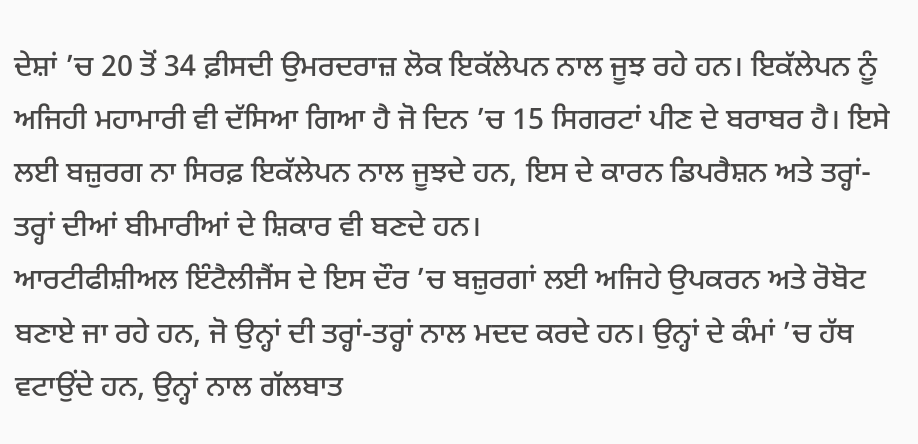ਦੇਸ਼ਾਂ ’ਚ 20 ਤੋਂ 34 ਫ਼ੀਸਦੀ ਉਮਰਦਰਾਜ਼ ਲੋਕ ਇਕੱਲੇਪਨ ਨਾਲ ਜੂਝ ਰਹੇ ਹਨ। ਇਕੱਲੇਪਨ ਨੂੰ ਅਜਿਹੀ ਮਹਾਮਾਰੀ ਵੀ ਦੱਸਿਆ ਗਿਆ ਹੈ ਜੋ ਦਿਨ ’ਚ 15 ਸਿਗਰਟਾਂ ਪੀਣ ਦੇ ਬਰਾਬਰ ਹੈ। ਇਸੇ ਲਈ ਬਜ਼ੁਰਗ ਨਾ ਸਿਰਫ਼ ਇਕੱਲੇਪਨ ਨਾਲ ਜੂਝਦੇ ਹਨ, ਇਸ ਦੇ ਕਾਰਨ ਡਿਪਰੈਸ਼ਨ ਅਤੇ ਤਰ੍ਹਾਂ-ਤਰ੍ਹਾਂ ਦੀਆਂ ਬੀਮਾਰੀਆਂ ਦੇ ਸ਼ਿਕਾਰ ਵੀ ਬਣਦੇ ਹਨ।
ਆਰਟੀਫੀਸ਼ੀਅਲ ਇੰਟੈਲੀਜੈਂਸ ਦੇ ਇਸ ਦੌਰ ’ਚ ਬਜ਼ੁਰਗਾਂ ਲਈ ਅਜਿਹੇ ਉਪਕਰਨ ਅਤੇ ਰੋਬੋਟ ਬਣਾਏ ਜਾ ਰਹੇ ਹਨ, ਜੋ ਉਨ੍ਹਾਂ ਦੀ ਤਰ੍ਹਾਂ-ਤਰ੍ਹਾਂ ਨਾਲ ਮਦਦ ਕਰਦੇ ਹਨ। ਉਨ੍ਹਾਂ ਦੇ ਕੰਮਾਂ ’ਚ ਹੱਥ ਵਟਾਉਂਦੇ ਹਨ, ਉਨ੍ਹਾਂ ਨਾਲ ਗੱਲਬਾਤ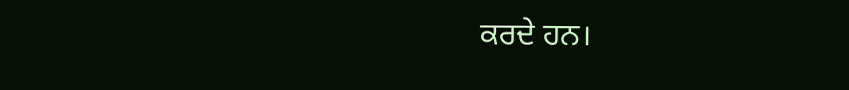ਕਰਦੇ ਹਨ।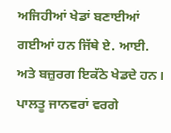ਅਜਿਹੀਆਂ ਖੇਡਾਂ ਬਣਾਈਆਂ ਗਈਆਂ ਹਨ ਜਿੱਥੇ ਏ. ਆਈ. ਅਤੇ ਬਜ਼ੁਰਗ ਇਕੱਠੇ ਖੇਡਦੇ ਹਨ। ਪਾਲਤੂ ਜਾਨਵਰਾਂ ਵਰਗੇ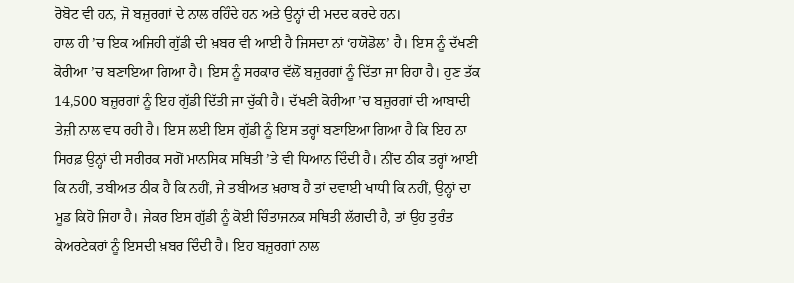ਰੋਬੋਟ ਵੀ ਹਨ, ਜੋ ਬਜ਼ੁਰਗਾਂ ਦੇ ਨਾਲ ਰਹਿੰਦੇ ਹਨ ਅਤੇ ਉਨ੍ਹਾਂ ਦੀ ਮਦਦ ਕਰਦੇ ਹਨ।
ਹਾਲ ਹੀ ’ਚ ਇਕ ਅਜਿਹੀ ਗੁੱਡੀ ਦੀ ਖ਼ਬਰ ਵੀ ਆਈ ਹੈ ਜਿਸਦਾ ਨਾਂ ‘ਹਯੋਡੋਲ’ ਹੈ। ਇਸ ਨੂੰ ਦੱਖਣੀ ਕੋਰੀਆ ’ਚ ਬਣਾਇਆ ਗਿਆ ਹੈ। ਇਸ ਨੂੰ ਸਰਕਾਰ ਵੱਲੋਂ ਬਜ਼ੁਰਗਾਂ ਨੂੰ ਦਿੱਤਾ ਜਾ ਰਿਹਾ ਹੈ। ਹੁਣ ਤੱਕ 14,500 ਬਜ਼ੁਰਗਾਂ ਨੂੰ ਇਹ ਗੁੱਡੀ ਦਿੱਤੀ ਜਾ ਚੁੱਕੀ ਹੈ। ਦੱਖਣੀ ਕੋਰੀਆ ’ਚ ਬਜ਼ੁਰਗਾਂ ਦੀ ਆਬਾਦੀ ਤੇਜ਼ੀ ਨਾਲ ਵਧ ਰਹੀ ਹੈ। ਇਸ ਲਈ ਇਸ ਗੁੱਡੀ ਨੂੰ ਇਸ ਤਰ੍ਹਾਂ ਬਣਾਇਆ ਗਿਆ ਹੈ ਕਿ ਇਹ ਨਾ ਸਿਰਫ਼ ਉਨ੍ਹਾਂ ਦੀ ਸਰੀਰਕ ਸਗੋਂ ਮਾਨਸਿਕ ਸਥਿਤੀ ’ਤੇ ਵੀ ਧਿਆਨ ਦਿੰਦੀ ਹੈ। ਨੀਂਦ ਠੀਕ ਤਰ੍ਹਾਂ ਆਈ ਕਿ ਨਹੀਂ, ਤਬੀਅਤ ਠੀਕ ਹੈ ਕਿ ਨਹੀਂ, ਜੇ ਤਬੀਅਤ ਖ਼ਰਾਬ ਹੈ ਤਾਂ ਦਵਾਈ ਖਾਧੀ ਕਿ ਨਹੀਂ, ਉਨ੍ਹਾਂ ਦਾ ਮੂਡ ਕਿਹੋ ਜਿਹਾ ਹੈ। ਜੇਕਰ ਇਸ ਗੁੱਡੀ ਨੂੰ ਕੋਈ ਚਿੰਤਾਜਨਕ ਸਥਿਤੀ ਲੱਗਦੀ ਹੈ, ਤਾਂ ਉਹ ਤੁਰੰਤ ਕੇਅਰਟੇਕਰਾਂ ਨੂੰ ਇਸਦੀ ਖ਼ਬਰ ਦਿੰਦੀ ਹੈ। ਇਹ ਬਜ਼ੁਰਗਾਂ ਨਾਲ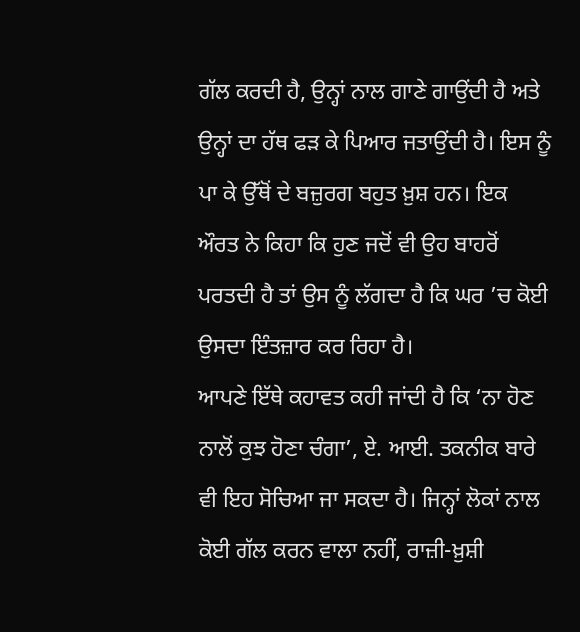ਗੱਲ ਕਰਦੀ ਹੈ, ਉਨ੍ਹਾਂ ਨਾਲ ਗਾਣੇ ਗਾਉਂਦੀ ਹੈ ਅਤੇ ਉਨ੍ਹਾਂ ਦਾ ਹੱਥ ਫੜ ਕੇ ਪਿਆਰ ਜਤਾਉਂਦੀ ਹੈ। ਇਸ ਨੂੰ ਪਾ ਕੇ ਉੱਥੋਂ ਦੇ ਬਜ਼ੁਰਗ ਬਹੁਤ ਖ਼ੁਸ਼ ਹਨ। ਇਕ ਔਰਤ ਨੇ ਕਿਹਾ ਕਿ ਹੁਣ ਜਦੋਂ ਵੀ ਉਹ ਬਾਹਰੋਂ ਪਰਤਦੀ ਹੈ ਤਾਂ ਉਸ ਨੂੰ ਲੱਗਦਾ ਹੈ ਕਿ ਘਰ ’ਚ ਕੋਈ ਉਸਦਾ ਇੰਤਜ਼ਾਰ ਕਰ ਰਿਹਾ ਹੈ।
ਆਪਣੇ ਇੱਥੇ ਕਹਾਵਤ ਕਹੀ ਜਾਂਦੀ ਹੈ ਕਿ ‘ਨਾ ਹੋਣ ਨਾਲੋਂ ਕੁਝ ਹੋਣਾ ਚੰਗਾ’, ਏ. ਆਈ. ਤਕਨੀਕ ਬਾਰੇ ਵੀ ਇਹ ਸੋਚਿਆ ਜਾ ਸਕਦਾ ਹੈ। ਜਿਨ੍ਹਾਂ ਲੋਕਾਂ ਨਾਲ ਕੋਈ ਗੱਲ ਕਰਨ ਵਾਲਾ ਨਹੀਂ, ਰਾਜ਼ੀ-ਖ਼ੁਸ਼ੀ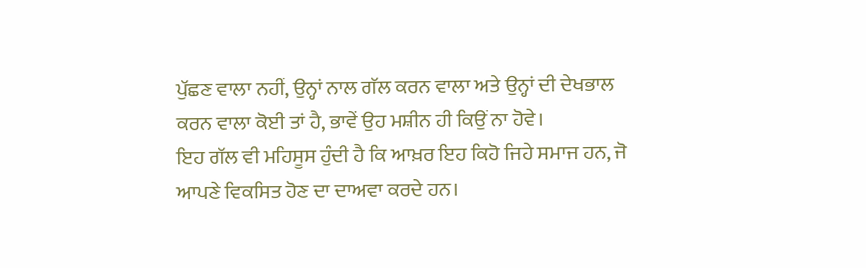ਪੁੱਛਣ ਵਾਲਾ ਨਹੀਂ, ਉਨ੍ਹਾਂ ਨਾਲ ਗੱਲ ਕਰਨ ਵਾਲਾ ਅਤੇ ਉਨ੍ਹਾਂ ਦੀ ਦੇਖਭਾਲ ਕਰਨ ਵਾਲਾ ਕੋਈ ਤਾਂ ਹੈ, ਭਾਵੇਂ ਉਹ ਮਸ਼ੀਨ ਹੀ ਕਿਉਂ ਨਾ ਹੋਵੇ।
ਇਹ ਗੱਲ ਵੀ ਮਹਿਸੂਸ ਹੁੰਦੀ ਹੈ ਕਿ ਆਖ਼ਰ ਇਹ ਕਿਹੋ ਜਿਹੇ ਸਮਾਜ ਹਨ, ਜੋ ਆਪਣੇ ਵਿਕਸਿਤ ਹੋਣ ਦਾ ਦਾਅਵਾ ਕਰਦੇ ਹਨ।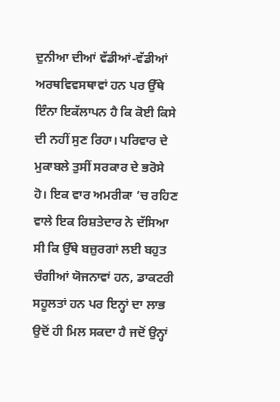ਦੁਨੀਆ ਦੀਆਂ ਵੱਡੀਆਂ-ਵੱਡੀਆਂ ਅਰਥਵਿਵਸਥਾਵਾਂ ਹਨ ਪਰ ਉੱਥੇ ਇੰਨਾ ਇਕੱਲਾਪਨ ਹੈ ਕਿ ਕੋਈ ਕਿਸੇ ਦੀ ਨਹੀਂ ਸੁਣ ਰਿਹਾ। ਪਰਿਵਾਰ ਦੇ ਮੁਕਾਬਲੇ ਤੁਸੀਂ ਸਰਕਾਰ ਦੇ ਭਰੋਸੇ ਹੋ। ਇਕ ਵਾਰ ਅਮਰੀਕਾ ’ਚ ਰਹਿਣ ਵਾਲੇ ਇਕ ਰਿਸ਼ਤੇਦਾਰ ਨੇ ਦੱਸਿਆ ਸੀ ਕਿ ਉੱਥੇ ਬਜ਼ੁਰਗਾਂ ਲਈ ਬਹੁਤ ਚੰਗੀਆਂ ਯੋਜਨਾਵਾਂ ਹਨ, ਡਾਕਟਰੀ ਸਹੂਲਤਾਂ ਹਨ ਪਰ ਇਨ੍ਹਾਂ ਦਾ ਲਾਭ ਉਦੋਂ ਹੀ ਮਿਲ ਸਕਦਾ ਹੈ ਜਦੋਂ ਉਨ੍ਹਾਂ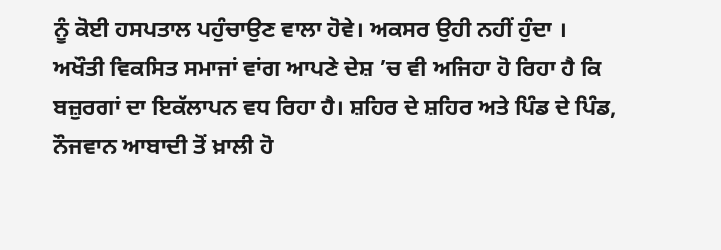ਨੂੰ ਕੋਈ ਹਸਪਤਾਲ ਪਹੁੰਚਾਉਣ ਵਾਲਾ ਹੋਵੇ। ਅਕਸਰ ਉਹੀ ਨਹੀਂ ਹੁੰਦਾ ।
ਅਖੌਤੀ ਵਿਕਸਿਤ ਸਮਾਜਾਂ ਵਾਂਗ ਆਪਣੇ ਦੇਸ਼ ’ਚ ਵੀ ਅਜਿਹਾ ਹੋ ਰਿਹਾ ਹੈ ਕਿ ਬਜ਼ੁਰਗਾਂ ਦਾ ਇਕੱਲਾਪਨ ਵਧ ਰਿਹਾ ਹੈ। ਸ਼ਹਿਰ ਦੇ ਸ਼ਹਿਰ ਅਤੇ ਪਿੰਡ ਦੇ ਪਿੰਡ, ਨੌਜਵਾਨ ਆਬਾਦੀ ਤੋਂ ਖ਼ਾਲੀ ਹੋ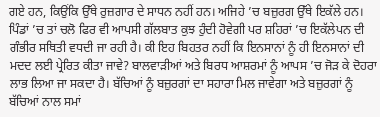ਗਏ ਹਨ, ਕਿਉਂਕਿ ਉੱਥੇ ਰੁਜ਼ਗਾਰ ਦੇ ਸਾਧਨ ਨਹੀਂ ਹਨ। ਅਜਿਹੇ ’ਚ ਬਜ਼ੁਰਗ ਉੱਥੇ ਇਕੱਲੇ ਹਨ। ਪਿੰਡਾਂ ’ਚ ਤਾਂ ਚਲੋ ਫਿਰ ਵੀ ਆਪਸੀ ਗੱਲਬਾਤ ਕੁਝ ਹੁੰਦੀ ਹੋਵੇਗੀ ਪਰ ਸ਼ਹਿਰਾਂ ’ਚ ਇਕੱਲੇਪਨ ਦੀ ਗੰਭੀਰ ਸਥਿਤੀ ਵਧਦੀ ਜਾ ਰਹੀ ਹੈ। ਕੀ ਇਹ ਬਿਹਤਰ ਨਹੀਂ ਕਿ ਇਨਸਾਨਾਂ ਨੂੰ ਹੀ ਇਨਸਾਨਾਂ ਦੀ ਮਦਦ ਲਈ ਪ੍ਰੇਰਿਤ ਕੀਤਾ ਜਾਵੇ? ਬਾਲਵਾੜੀਆਂ ਅਤੇ ਬਿਰਧ ਆਸ਼ਰਮਾਂ ਨੂੰ ਆਪਸ ’ਚ ਜੋੜ ਕੇ ਦੋਹਰਾ ਲਾਭ ਲਿਆ ਜਾ ਸਕਦਾ ਹੈ। ਬੱਚਿਆਂ ਨੂੰ ਬਜ਼ੁਰਗਾਂ ਦਾ ਸਹਾਰਾ ਮਿਲ ਜਾਵੇਗਾ ਅਤੇ ਬਜ਼ੁਰਗਾਂ ਨੂੰ ਬੱਚਿਆਂ ਨਾਲ ਸਮਾਂ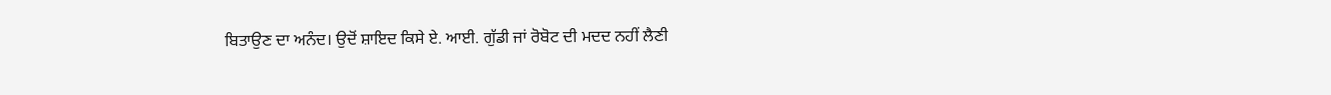ਬਿਤਾਉਣ ਦਾ ਅਨੰਦ। ਉਦੋਂ ਸ਼ਾਇਦ ਕਿਸੇ ਏ. ਆਈ. ਗੁੱਡੀ ਜਾਂ ਰੋਬੋਟ ਦੀ ਮਦਦ ਨਹੀਂ ਲੈਣੀ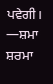ਪਵੇਗੀ।
—ਸ਼ਮਾ ਸ਼ਰਮਾ